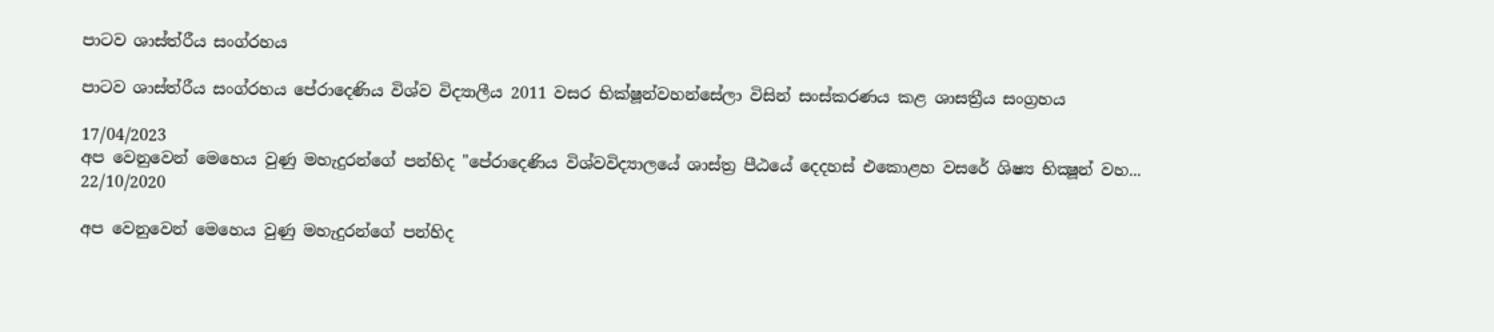පාටව ශාස්ත්රීය සංග්රහය

පාටව ශාස්ත්රීය සංග්රහය පේරාදෙණිය විශ්ව විද්‍යාලීය 2011 වසර භික්ෂූන්වහන්සේලා විසින් සංස්කරණය කළ ශාසත්‍රීය සංග්‍රහය

17/04/2023
අප වෙනුවෙන් මෙහෙය වුණු මහැදුරන්ගේ පන්හිද "පේරාදෙණිය විශ්වවිද්‍යාලයේ ශාස්ත්‍ර පීඨයේ දෙදහස් එකොළහ වසරේ ශිෂ්‍ය භික්‍ෂූන් වහ...
22/10/2020

අප වෙනුවෙන් මෙහෙය වුණු මහැදුරන්ගේ පන්හිද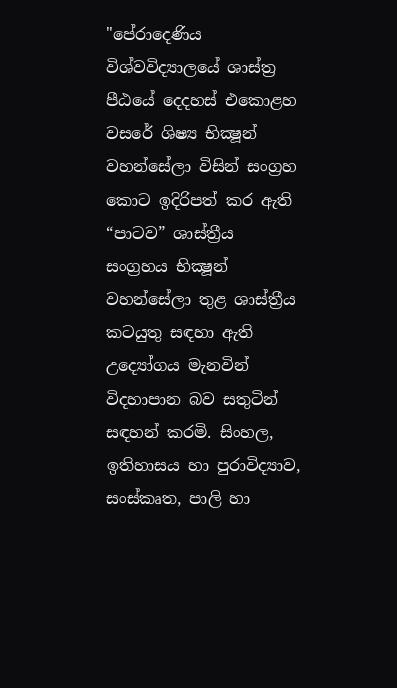"පේරාදෙණිය විශ්වවිද්‍යාලයේ ශාස්ත්‍ර පීඨයේ දෙදහස් එකොළහ වසරේ ශිෂ්‍ය භික්‍ෂූන් වහන්සේලා විසින් සංග්‍රහ කොට ඉදිරිපත් කර ඇති “පාටව” ශාස්ත්‍රීය සංග්‍රහය භික්‍ෂූන් වහන්සේලා තුළ ශාස්ත්‍රීය කටයුතු සඳහා ඇති උද්‍යෝගය මැනවින් විදහාපාන බව සතුටින් සඳහන් කරමි. සිංහල, ඉතිහාසය හා පුරාවිද්‍යාව, සංස්කෘත, පාලි හා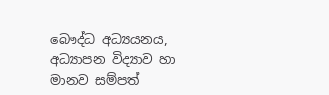බෞද්ධ අධ්‍යයනය, අධ්‍යාපන විද්‍යාව හා මානව සම්පත්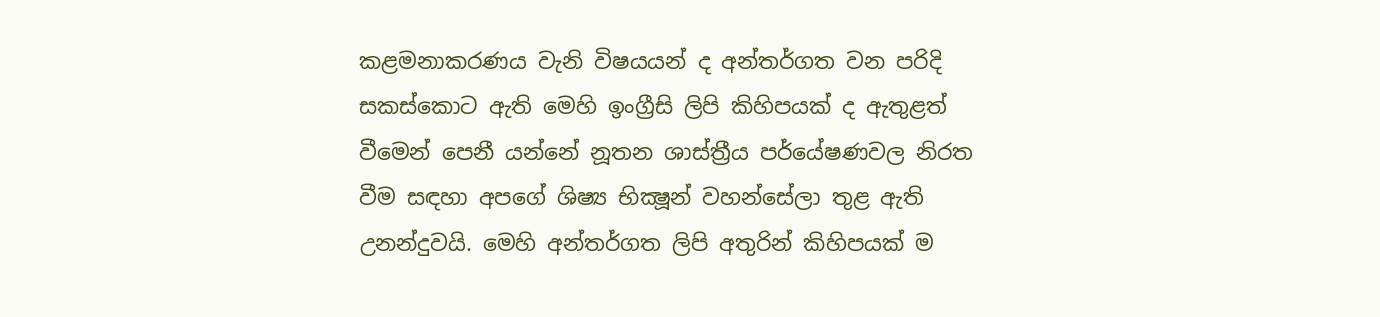කළමනාකරණය වැනි විෂයයන් ද අන්තර්ගත වන පරිදි සකස්කොට ඇති මෙහි ඉංග්‍රීසි ලිපි කිහිපයක් ද ඇතුළත් වීමෙන් පෙනී යන්නේ නූතන ශාස්ත්‍රීය පර්යේෂණවල නිරත වීම සඳහා අපගේ ශිෂ්‍ය භික්‍ෂූන් වහන්සේලා තුළ ඇති උනන්දුවයි. මෙහි අන්තර්ගත ලිපි අතුරින් කිහිපයක් ම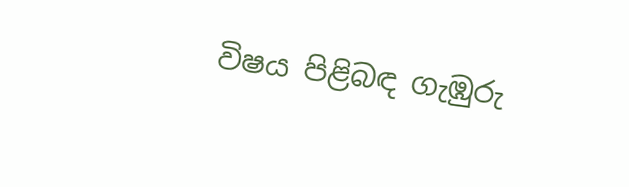විෂය පිළිබඳ ගැඹුරු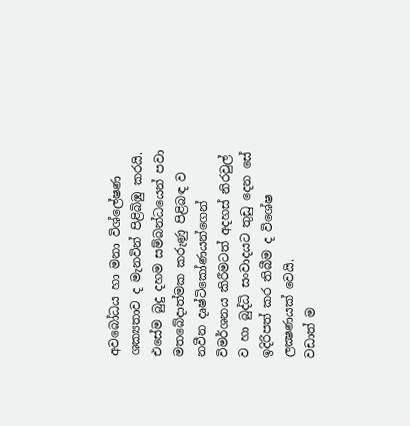අවබෝධය හා මනා විශ්ලේෂණ ශක්‍යතාව ද මැනවින් පිළිබිඹු කරයි. එසේම බුදු දහම සම්බන්ධයෙන් පවා මතබේදාත්මක කරුණු පිළිබඳ ව නවීන දෘෂ්ටිකෝණයන්ගෙන් විමර්ශනය කිරීමටත් අදහස් නිරවුල් ව හා බුද්ධි සංවාදයට තුඩු දෙන සේ ඉදිරිපත් කර තිබීම ද විශේෂ ලක්‍ෂණයක් වෙයි.
වඩාත් ම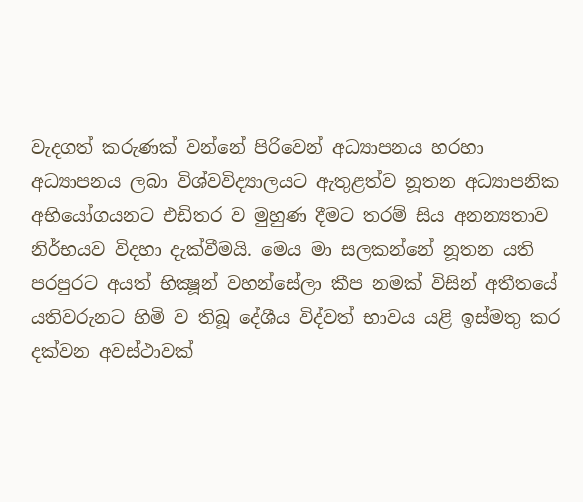වැදගත් කරුණක් වන්නේ පිරිවෙන් අධ්‍යාපනය හරහා අධ්‍යාපනය ලබා විශ්වවිද්‍යාලයට ඇතුළත්ව නූතන අධ්‍යාපනික අභියෝගයනට එඩිතර ව මුහුණ දීමට තරම් සිය අනන්‍යතාව නිර්භයව විදහා දැක්වීමයි. මෙය මා සලකන්නේ නූතන යති පරපුරට අයත් භික්‍ෂූන් වහන්සේලා කීප නමක් විසින් අතීතයේ යතිවරුනට හිමි ව තිබූ දේශීය විද්වත් භාවය යළි ඉස්මතු කර දක්වන අවස්ථාවක්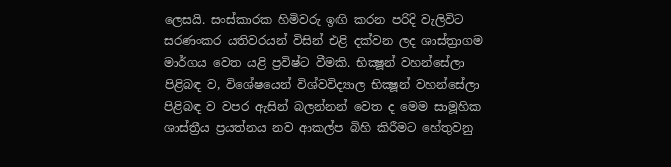ලෙසයි. සංස්කාරක හිමිවරු ඉඟි කරන පරිදි වැලිවිට සරණංකර යතිවරයන් විසින් එළි දක්වන ලද ශාස්ත්‍රාගම මාර්ගය වෙත යළි ප්‍රවිෂ්ට වීමකි. භික්‍ෂූන් වහන්සේලා පිළිබඳ ව, විශේෂයෙන් විශ්වවිද්‍යාල භික්‍ෂූන් වහන්සේලා පිළිබඳ ව වපර ඇසින් බලන්නන් වෙත ද මෙම සාමූහික ශාස්ත්‍රීය ප්‍රයත්නය නව ආකල්ප බිහි කිරීමට හේතුවනු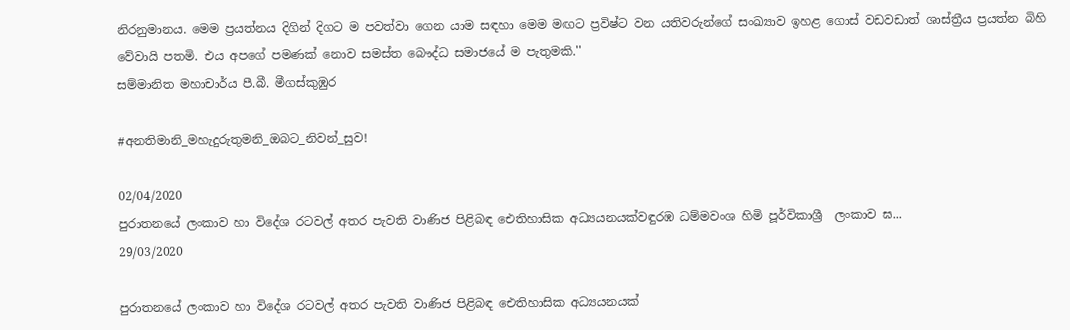නිරනුමානය. මෙම ප්‍රයත්නය දිගින් දිගට ම පවත්වා ගෙන යාම සඳහා මෙම මඟට ප්‍රවිෂ්ට වන යතිවරුන්ගේ සංඛ්‍යාව ඉහළ ගොස් වඩවඩාත් ශාස්ත්‍රීය ප්‍රයත්න බිහි වේවායි පතමි. එය අපගේ පමණක් නොව සමස්ත බෞද්ධ සමාජයේ ම පැතුමකි.''
සම්මානිත මහාචාර්ය පී.බී. මීගස්කුඹුර

#අනතිමානි_මහැදුරුතුමනි_ඔබට_නිවන්_සුව!

02/04/2020
පුරාතනයේ ලංකාව හා විදේශ රටවල් අතර පැවති වාණිජ පිළිබඳ ඓතිහාසික අධ්‍යයනයක්වඳුරඹ ධම්මවංශ හිමි පූර්විකාශ්‍රී  ලංකාව ඝ...
29/03/2020

පුරාතනයේ ලංකාව හා විදේශ රටවල් අතර පැවති වාණිජ පිළිබඳ ඓතිහාසික අධ්‍යයනයක්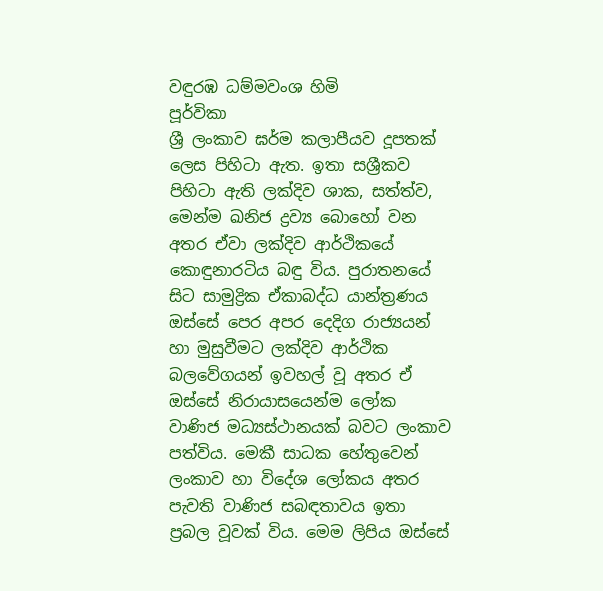වඳුරඹ ධම්මවංශ හිමි
පූර්විකා
ශ්‍රී ලංකාව ඝර්ම කලාපීයව දූපතක් ලෙස පිහිටා ඇත. ඉතා සශ්‍රීකව පිහිටා ඇති ලක්දිව ශාක, සත්ත්ව, මෙන්ම ඛනිජ ද්‍රව්‍ය බොහෝ වන අතර ඒවා ලක්දිව ආර්ථිකයේ කොඳුනාරටිය බඳු විය. පුරාතනයේ සිට සාමුද්‍රික ඒකාබද්ධ යාන්ත්‍රණය ඔස්සේ පෙර අපර දෙදිග රාජ්‍යයන් හා මුසුවීමට ලක්දිව ආර්ථික බලවේගයන් ඉවහල් වූ අතර ඒ ඔස්සේ නිරායාසයෙන්ම ලෝක වාණිජ මධ්‍යස්ථානයක් බවට ලංකාව පත්විය. මෙකී සාධක හේතුවෙන් ලංකාව හා විදේශ ලෝකය අතර පැවති වාණිජ සබඳතාවය ඉතා ප්‍රබල වූවක් විය. මෙම ලිපිය ඔස්සේ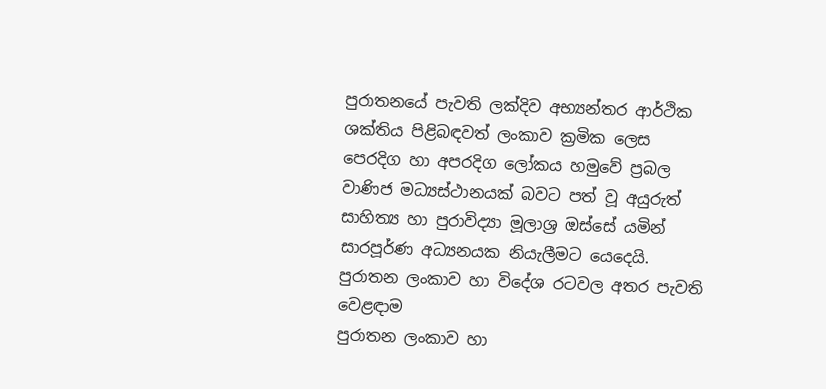පුරාතනයේ පැවති ලක්දිව අභ්‍යන්තර ආර්ථික ශක්තිය පිළිබඳවත් ලංකාව ක්‍රමික ලෙස පෙරදිග හා අපරදිග ලෝකය හමුවේ ප්‍රබල වාණිජ මධ්‍යස්ථානයක් බවට පත් වූ අයුරුත් සාහිත්‍ය හා පුරාවිද්‍යා මූලාශ්‍ර ඔස්සේ යමින් සාරපූර්ණ අධ්‍යනයක නියැලීමට යෙදෙයි.
පුරාතන ලංකාව හා විදේශ රටවල අතර පැවති වෙළඳාම
පුරාතන ලංකාව හා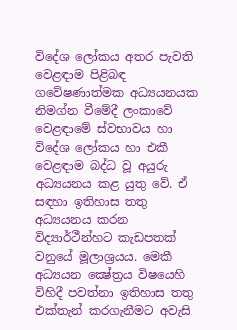විදේශ ලෝකය අතර පැවති වෙළඳාම පිළිබඳ ගවේෂණාත්මක අධ්‍යයනයක නිමග්න වීමේදී ලංකාවේ වෙළඳාමේ ස්වභාවය හා විදේශ ලෝකය හා එකී වෙළඳාම බද්ධ වූ අයුරු අධ්‍යයනය කළ යුතු වේ. ඒ සඳහා ඉතිහාස තතු අධ්‍යයනය කරන විද්‍යාර්ථීන්හට කැඩපතක් වනුයේ මූලාශ්‍රයය. මෙකී අධ්‍යයන ක්‍ෂේත්‍රය විෂයෙහි විහිදී පවත්නා ඉතිහාස තතු එක්තැන් කරගැනීමට අවැසි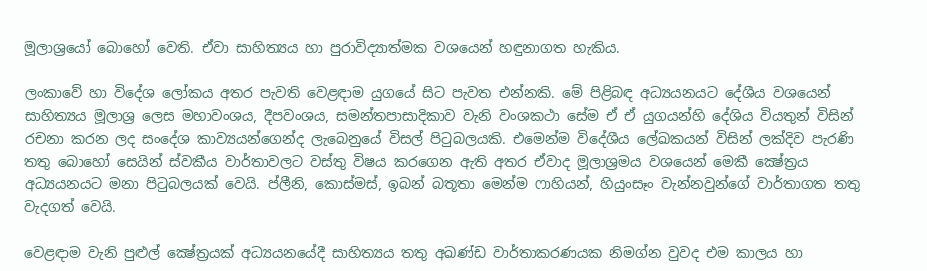මූලාශ්‍රයෝ බොහෝ වෙති. ඒවා සාහිත්‍යය හා පුරාවිද්‍යාත්මක වශයෙන් හඳුනාගත හැකිය.

ලංකාවේ හා විදේශ ලෝකය අතර පැවති වෙළඳාම යුගයේ සිට පැවත එන්නකි. මේ පිළිබඳ අධ්‍යයනයට දේශීය වශයෙන් සාහිත්‍යය මූලාශ්‍ර ලෙස මහාවංශය, දීපවංශය, සමන්තපාසාදිකාව වැනි වංශකථා සේම ඒ ඒ යුගයන්හි දේශිය වියතුන් විසින් රචනා කරන ලද සංදේශ කාව්‍යයන්ගෙන්ද ලැබෙනුයේ විසල් පිටුබලයකි. එමෙන්ම විදේශීය ලේඛකයන් විසින් ලක්දිව පැරණි තතු බොහෝ සෙයින් ස්වකීය වාර්තාවලට වස්තු විෂය කරගෙන ඇති අතර ඒවාද මූලාශ්‍රමය වශයෙන් මෙකී ක්‍ෂේත්‍රය අධ්‍යයනයට මනා පිටුබලයක් වෙයි. ප්ලීනි, කොස්මස්, ඉබන් බතූතා මෙන්ම ෆාහියන්, හියුංසෑං වැන්නවුන්ගේ වාර්තාගත තතු වැදගත් වෙයි.

වෙළඳාම වැනි පුළුල් ක්‍ෂේත්‍රයක් අධ්‍යයනයේදී සාහිත්‍යය තතු අඛණ්ඩ වාර්තාකරණයක නිමග්න වුවද එම කාලය හා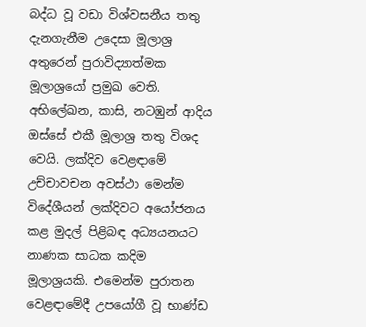බද්ධ වූ වඩා විශ්වසනීය තතු දැනගැනීම උදෙසා මූලාශ්‍ර අතුරෙන් පුරාවිද්‍යාත්මක මූලාශ්‍රයෝ ප්‍රමුඛ වෙති. අභිලේඛන, කාසි, නටඹුන් ආදිය ඔස්සේ එකී මූලාශ්‍ර තතු විශද වෙයි. ලක්දිව වෙළඳාමේ උච්චාවචන අවස්ථා මෙන්ම විදේශීයන් ලක්දිවට අයෝජනය කළ මුදල් පිළිබඳ අධ්‍යයනයට නාණක සාධක කදිම මූලාශ්‍රයකි. එමෙන්ම පුරාතන වෙළඳාමේදී උපයෝගී වූ භාණ්ඩ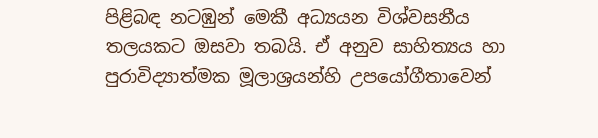පිළිබඳ නටඹුන් මෙකී අධ්‍යයන විශ්වසනීය තලයකට ඔසවා තබයි. ඒ අනුව සාහිත්‍යය හා පුරාවිද්‍යාත්මක මූලාශ්‍රයන්හි උපයෝගීතාවෙන්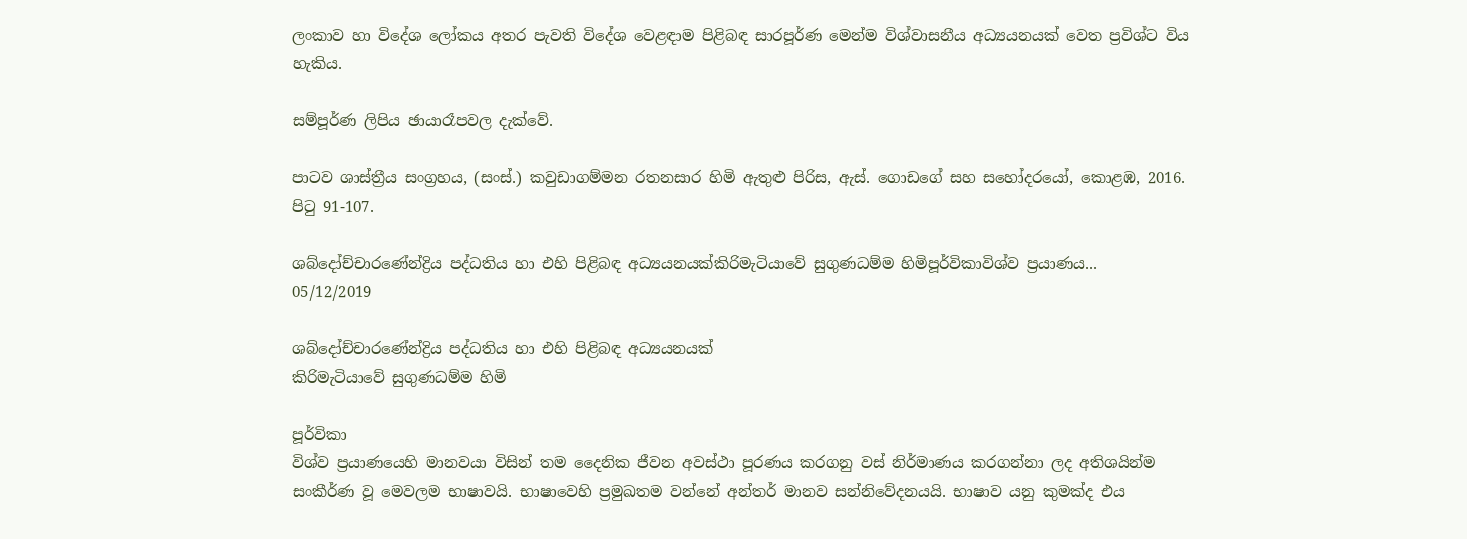ලංකාව හා විදේශ ලෝකය අතර පැවති විදේශ වෙළඳාම පිළිබඳ සාරපූර්ණ මෙන්ම විශ්වාසනීය අධ්‍යයනයක් වෙත ප්‍රවිශ්ට විය හැකිය.

සම්පූර්ණ ලිපිය ඡායාරෑපවල දැක්වේ.

පාටව ශාස්ත්‍රීය සංග්‍රහය, (සංස්.) කවුඩාගම්මන රතනසාර හිමි ඇතුළු පිරිස, ඇස්. ගොඩගේ සහ සහෝදරයෝ, කොළඹ, 2016. පිටු 91-107.

ශබ්දෝච්චාරණේන්ද්‍රිය පද්ධතිය හා එහි පිළිබඳ අධ්‍යයනයක්කිරිමැටියාවේ සුගුණධම්ම හිමිපූර්විකාවිශ්ව ප්‍රයාණය...
05/12/2019

ශබ්දෝච්චාරණේන්ද්‍රිය පද්ධතිය හා එහි පිළිබඳ අධ්‍යයනයක්
කිරිමැටියාවේ සුගුණධම්ම හිමි

පූර්විකා
විශ්ව ප්‍රයාණයෙහි මානවයා විසින් තම දෛනික ජීවන අවස්ථා පූරණය කරගනු වස් නිර්මාණය කරගන්නා ලද අතිශයින්ම සංකීර්ණ වූ මෙවලම භාෂාවයි. භාෂාවෙහි ප්‍රමුඛතම වන්නේ අන්තර් මානව සන්නිවේදනයයි. භාෂාව යනු කුමක්ද එය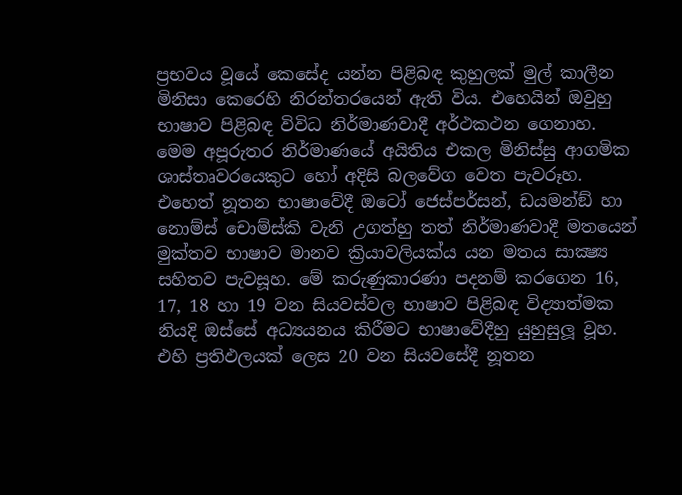ප්‍රභවය වූයේ කෙසේද යන්න පිළිබඳ කුහුලක් මුල් කාලීන මිනිසා කෙරෙහි නිරන්තරයෙන් ඇති විය. එහෙයින් ඔවුහු භාෂාව පිළිබඳ විවිධ නිර්මාණවාදී අර්ථකථන ගෙනාහ. මෙම අපූරුතර නිර්මාණයේ අයිතිය එකල මිනිස්සු ආගමික ශාස්තෘවරයෙකුට හෝ අදිසි බලවේග වෙත පැවරූහ. එහෙත් නූතන භාෂාවේදී ඔටෝ ජෙස්පර්සන්, ඩයමන්ඞ් හා නොම්ස් චොම්ස්කි වැනි උගත්හු තත් නිර්මාණවාදී මතයෙන් මුක්තව භාෂාව මානව ක්‍රියාවලියක්ය යන මතය සාක්‍ෂ්‍ය සහිතව පැවසූහ. මේ කරුණුකාරණා පදනම් කරගෙන 16, 17, 18 හා 19 වන සියවස්වල භාෂාව පිළිබඳ විද්‍යාත්මක නියදි ඔස්සේ අධ්‍යයනය කිරීමට භාෂාවේදීහු යුහුසුලූ වූහ. එහි ප්‍රතිඵලයක් ලෙස 20 වන සියවසේදී නූතන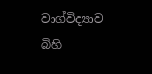වාග්විද්‍යාව බිහි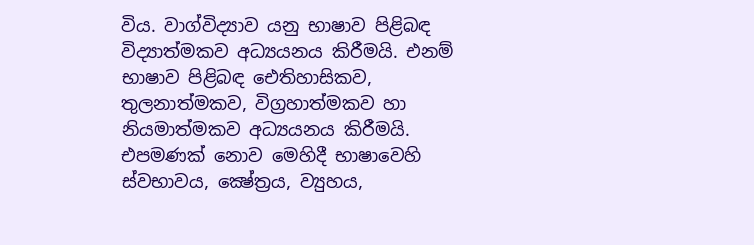විය. වාග්විද්‍යාව යනු භාෂාව පිළිබඳ විද්‍යාත්මකව අධ්‍යයනය කිරීමයි. එනම් භාෂාව පිළිබඳ ඓතිහාසිකව, තුලනාත්මකව, විග්‍රහාත්මකව හා නියමාත්මකව අධ්‍යයනය කිරීමයි. එපමණක් නොව මෙහිදී භාෂාවෙහි ස්වභාවය, ක්‍ෂේත්‍රය, ව්‍යුහය,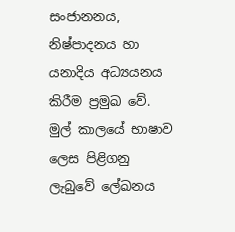සංජානනය, නිෂ්පාදනය හා යනාදිය අධ්‍යයනය කිරීම ප්‍රමුඛ වේ. මුල් කාලයේ භාෂාව ලෙස පිළිගනු ලැබුවේ ලේඛනය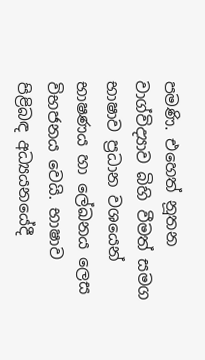පමණි. එහෙත් නූතන වාග්විද්‍යාව බිහි වීමත් සමග භාෂාව ප්‍රධාන වශයෙන් භාෂණය හා ලේඛනය ලෙස විභජනය වෙයි. භාෂාව පිළිබඳ අධ්‍යයනයේදී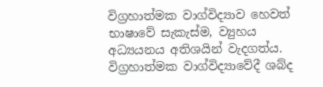විග්‍රහාත්මක වාග්විද්‍යාව හෙවත් භාෂාවේ සැකැස්ම, ව්‍යුහය අධ්‍යයනය අතිශයින් වැදගත්ය. විග්‍රහාත්මක වාග්විද්‍යාවේදී ශබ්ද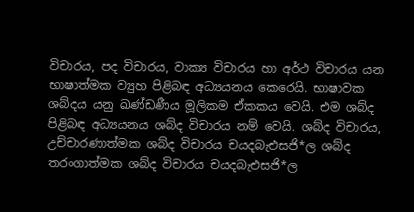විචාරය, පද විචාරය, වාක්‍ය විචාරය හා අර්ථ විචාරය යන භාෂාත්මක ව්‍යුහ පිළිබඳ අධ්‍යයනය කෙරෙයි. භාෂාවක ශබ්දය යනු ඛණ්ඩණීය මූලිකම ඒකකය වෙයි. එම ශබ්ද පිළිබඳ අධ්‍යයනය ශබ්ද විචාරය නම් වෙයි. ශබ්ද විචාරය, උච්චාරණාත්මක ශබ්ද විචාරය චයදබැඑසජි*ල ශබ්ද තරංගාත්මක ශබ්ද විචාරය චයදබැඑසජි*ල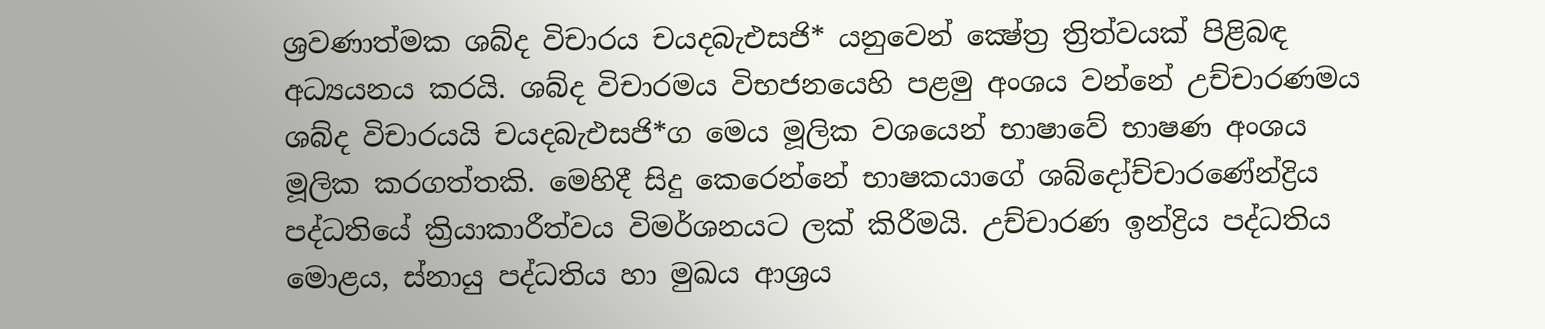ශ්‍රවණාත්මක ශබ්ද විචාරය චයදබැඑසජි* යනුවෙන් ක්‍ෂේත්‍ර ත්‍රිත්වයක් පිළිබඳ අධ්‍යයනය කරයි. ශබ්ද විචාරමය විභජනයෙහි පළමු අංශය වන්නේ උච්චාරණමය ශබ්ද විචාරයයි චයදබැඑසජි*ග මෙය මූලික වශයෙන් භාෂාවේ භාෂණ අංශය මූලික කරගත්තකි. මෙහිදී සිදු කෙරෙන්නේ භාෂකයාගේ ශබ්දෝච්චාරණේන්ද්‍රිය පද්ධතියේ ක්‍රියාකාරීත්වය විමර්ශනයට ලක් කිරීමයි. උච්චාරණ ඉන්ද්‍රිය පද්ධතිය මොළය, ස්නායු පද්ධතිය හා මුඛය ආශ්‍රය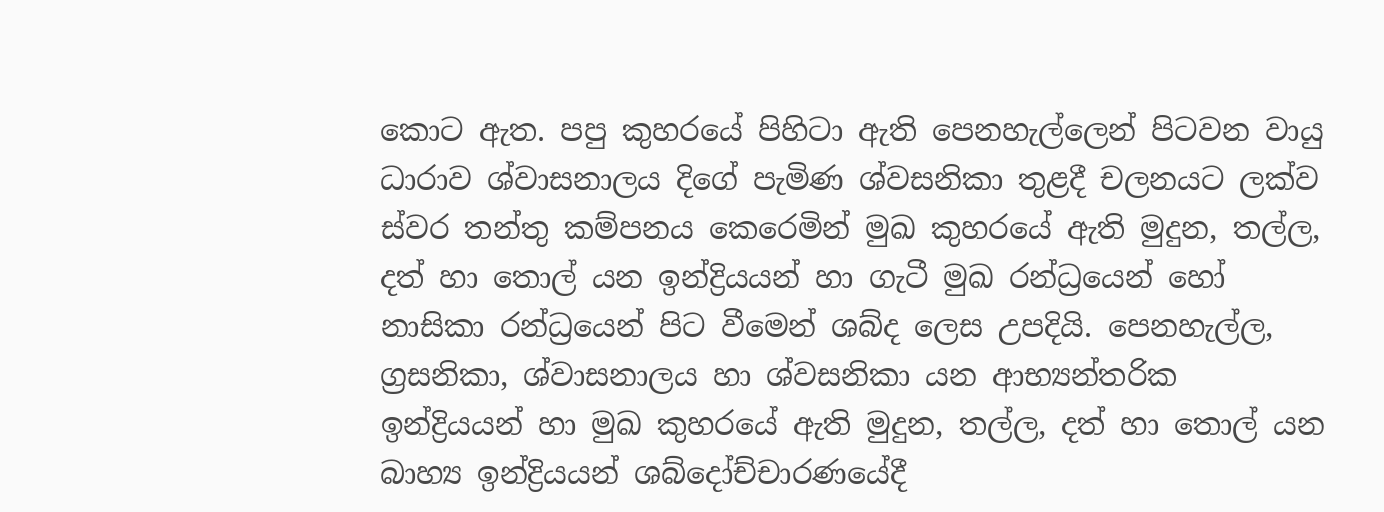කොට ඇත. පපු කුහරයේ පිහිටා ඇති පෙනහැල්ලෙන් පිටවන වායු ධාරාව ශ්වාසනාලය දිගේ පැමිණ ශ්වසනිකා තුළදී චලනයට ලක්ව ස්වර තන්තු කම්පනය කෙරෙමින් මුඛ කුහරයේ ඇති මුදුන, තල්ල, දත් හා තොල් යන ඉන්ද්‍රියයන් හා ගැටී මුඛ රන්ධ්‍රයෙන් හෝ නාසිකා රන්ධ්‍රයෙන් පිට වීමෙන් ශබ්ද ලෙස උපදියි. පෙනහැල්ල, ග්‍රසනිකා, ශ්වාසනාලය හා ශ්වසනිකා යන ආභ්‍යන්තරික ඉන්ද්‍රියයන් හා මුඛ කුහරයේ ඇති මුදුන, තල්ල, දත් හා තොල් යන බාහ්‍ය ඉන්ද්‍රියයන් ශබ්දෝච්චාරණයේදී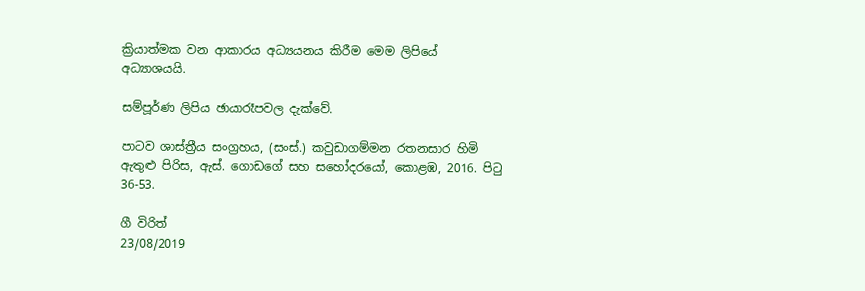ක්‍රියාත්මක වන ආකාරය අධ්‍යයනය කිරීම මෙම ලිපියේ අධ්‍යාශයයි.

සම්පූර්ණ ලිපිය ඡායාරෑපවල දැක්වේ.

පාටව ශාස්ත්‍රීය සංග්‍රහය, (සංස්.) කවුඩාගම්මන රතනසාර හිමි ඇතුළු පිරිස, ඇස්. ගොඩගේ සහ සහෝදරයෝ, කොළඹ, 2016. පිටු 36-53.

ගී විරිත්
23/08/2019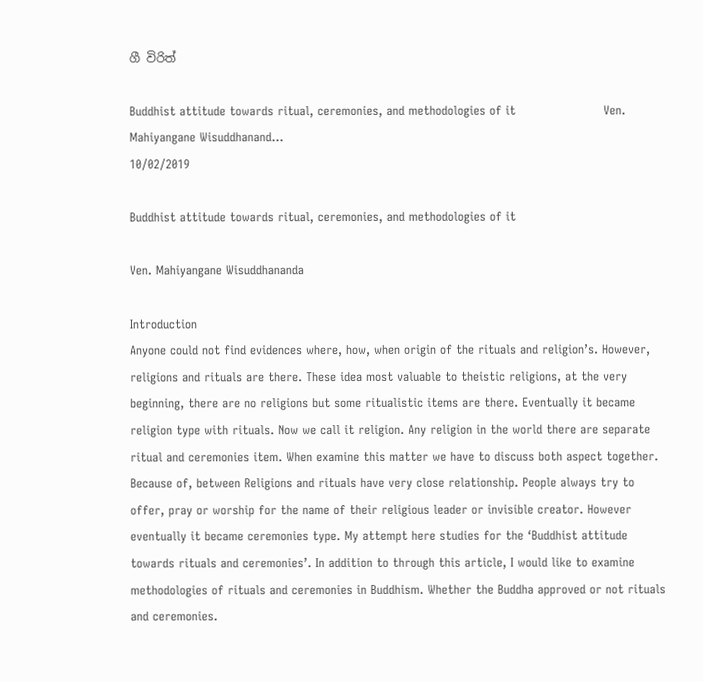ගී විරිත්

Buddhist attitude towards ritual, ceremonies, and methodologies of it                      Ven. Mahiyangane Wisuddhanand...
10/02/2019

Buddhist attitude towards ritual, ceremonies, and methodologies of it

Ven. Mahiyangane Wisuddhananda

Introduction
Anyone could not find evidences where, how, when origin of the rituals and religion’s. However, religions and rituals are there. These idea most valuable to theistic religions, at the very beginning, there are no religions but some ritualistic items are there. Eventually it became religion type with rituals. Now we call it religion. Any religion in the world there are separate ritual and ceremonies item. When examine this matter we have to discuss both aspect together. Because of, between Religions and rituals have very close relationship. People always try to offer, pray or worship for the name of their religious leader or invisible creator. However eventually it became ceremonies type. My attempt here studies for the ‘Buddhist attitude towards rituals and ceremonies’. In addition to through this article, I would like to examine methodologies of rituals and ceremonies in Buddhism. Whether the Buddha approved or not rituals and ceremonies.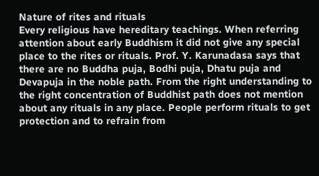Nature of rites and rituals
Every religious have hereditary teachings. When referring attention about early Buddhism it did not give any special place to the rites or rituals. Prof. Y. Karunadasa says that there are no Buddha puja, Bodhi puja, Dhatu puja and Devapuja in the noble path. From the right understanding to the right concentration of Buddhist path does not mention about any rituals in any place. People perform rituals to get protection and to refrain from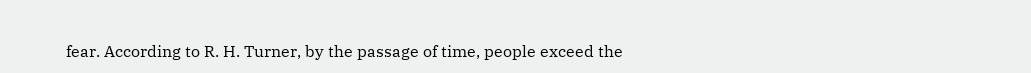fear. According to R. H. Turner, by the passage of time, people exceed the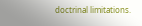doctrinal limitations.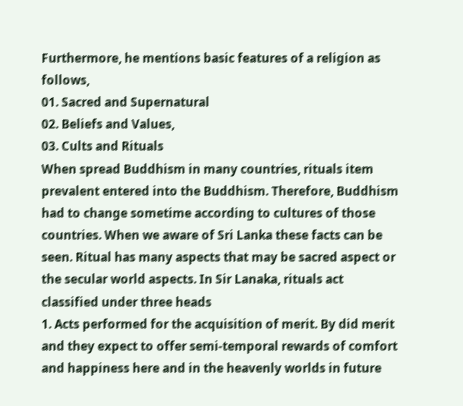Furthermore, he mentions basic features of a religion as follows,
01. Sacred and Supernatural
02. Beliefs and Values,
03. Cults and Rituals
When spread Buddhism in many countries, rituals item prevalent entered into the Buddhism. Therefore, Buddhism had to change sometime according to cultures of those countries. When we aware of Sri Lanka these facts can be seen. Ritual has many aspects that may be sacred aspect or the secular world aspects. In Sir Lanaka, rituals act classified under three heads
1. Acts performed for the acquisition of merit. By did merit and they expect to offer semi-temporal rewards of comfort and happiness here and in the heavenly worlds in future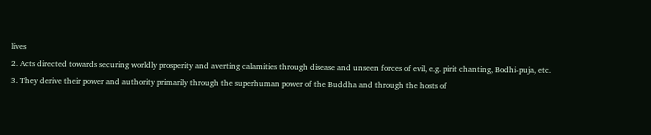lives
2. Acts directed towards securing worldly prosperity and averting calamities through disease and unseen forces of evil, e.g. pirit chanting, Bodhi-puja, etc.
3. They derive their power and authority primarily through the superhuman power of the Buddha and through the hosts of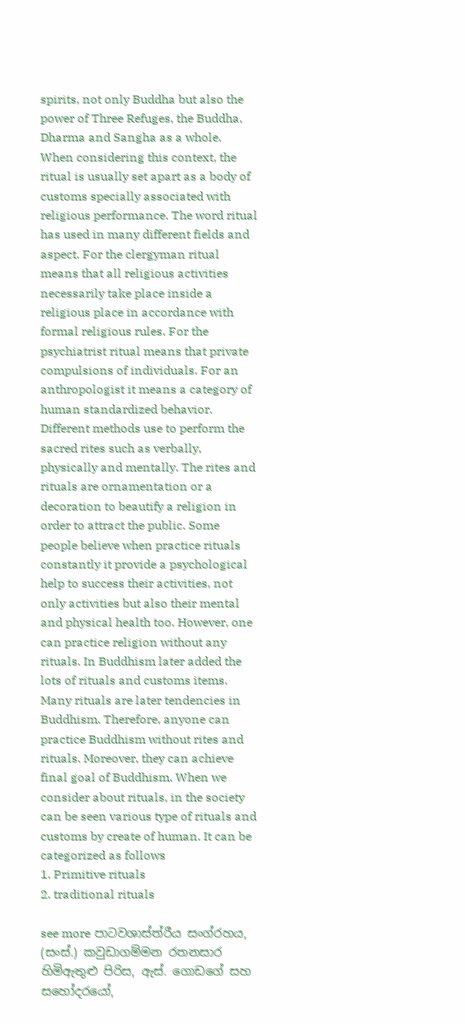spirits, not only Buddha but also the power of Three Refuges, the Buddha, Dharma and Sangha as a whole.
When considering this context, the ritual is usually set apart as a body of customs specially associated with religious performance. The word ritual has used in many different fields and aspect. For the clergyman ritual means that all religious activities necessarily take place inside a religious place in accordance with formal religious rules. For the psychiatrist ritual means that private compulsions of individuals. For an anthropologist it means a category of human standardized behavior. Different methods use to perform the sacred rites such as verbally, physically and mentally. The rites and rituals are ornamentation or a decoration to beautify a religion in order to attract the public. Some people believe when practice rituals constantly it provide a psychological help to success their activities, not only activities but also their mental and physical health too. However, one can practice religion without any rituals. In Buddhism later added the lots of rituals and customs items. Many rituals are later tendencies in Buddhism. Therefore, anyone can practice Buddhism without rites and rituals. Moreover, they can achieve final goal of Buddhism. When we consider about rituals, in the society can be seen various type of rituals and customs by create of human. It can be categorized as follows
1. Primitive rituals
2. traditional rituals

see more පාටවශාස්ත්රීය සංග්රහය, (සංස්.) කවුඩාගම්මන රතනසාර හිමිඇතුළු පිරිස, ඇස්. ගොඩගේ සහ සහෝදරයෝ,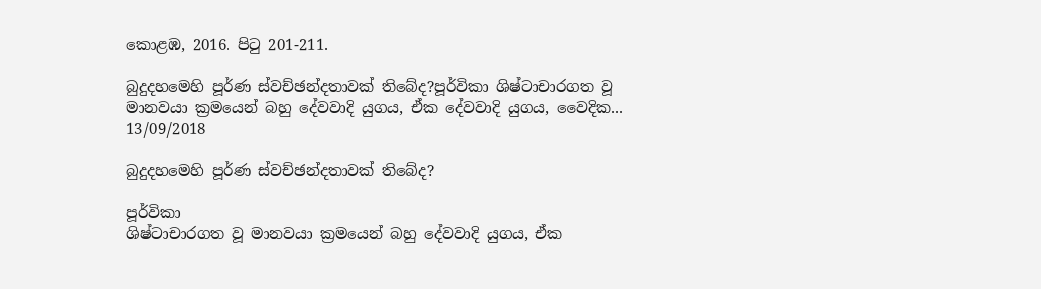කොළඹ, 2016. පිටු 201-211.

බුදුදහමෙහි පූර්ණ ස්වච්ඡන්දතාවක් තිබේද?පූර්විකා ශිෂ්ටාචාරගත වූ මානවයා ක්‍රමයෙන් බහු දේවවාදි යුගය, ඒක දේවවාදි යුගය, වෛදික...
13/09/2018

බුදුදහමෙහි පූර්ණ ස්වච්ඡන්දතාවක් තිබේද?

පූර්විකා
ශිෂ්ටාචාරගත වූ මානවයා ක්‍රමයෙන් බහු දේවවාදි යුගය, ඒක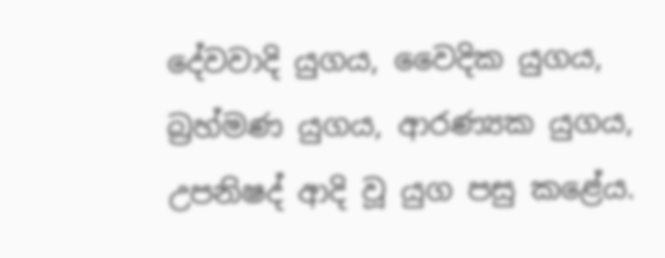දේවවාදි යුගය, වෛදික යුගය, බ්‍රහ්මණ යුගය, ආරණ්‍යක යුගය, උපනිෂද් ආදි වූ යුග පසු කළේය.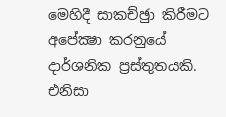මෙහිදී සාකච්ඡුා කිරීමට අපේක්‍ෂා කරනුයේ දාර්ශනික ප්‍රස්තුතයකි. එනිසා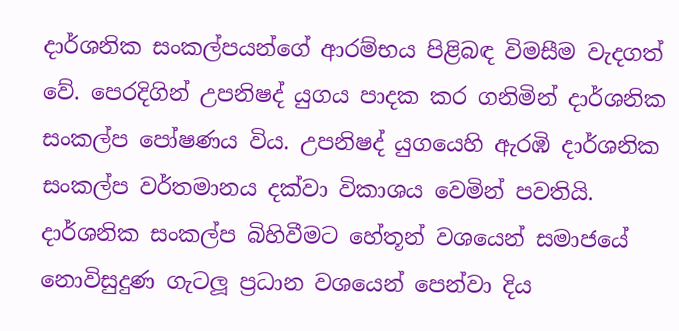දාර්ශනික සංකල්පයන්ගේ ආරම්භය පිළිබඳ විමසීම වැදගත් වේ. පෙරදිගින් උපනිෂද් යුගය පාදක කර ගනිමින් දාර්ශනික සංකල්ප පෝෂණය විය. උපනිෂද් යුගයෙහි ඇරඹි දාර්ශනික සංකල්ප වර්තමානය දක්වා විකාශය වෙමින් පවතියි. දාර්ශනික සංකල්ප බිහිවීමට හේතූන් වශයෙන් සමාජයේ නොවිසුදුණ ගැටලූ ප්‍රධාන වශයෙන් පෙන්වා දිය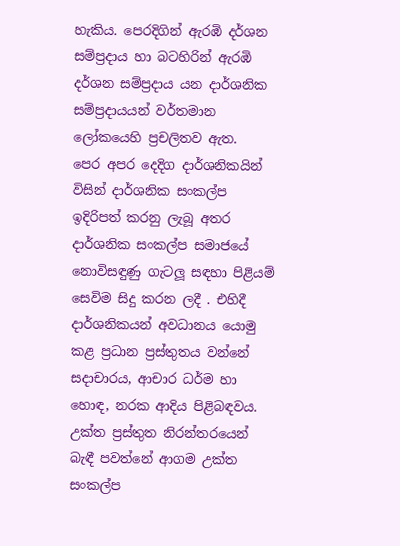හැකිය. පෙරදිගින් ඇරඹි දර්ශන සම්ප්‍රදාය හා බටහිරින් ඇරඹි දර්ශන සම්ප්‍රදාය යන දාර්ශනික සම්ප්‍රදායයන් වර්තමාන ලෝකයෙහි ප්‍රචලිතව ඇත.
පෙර අපර දෙදිග දාර්ශනිකයින් විසින් දාර්ශනික සංකල්ප ඉදිරිපත් කරනු ලැබූ අතර දාර්ශනික සංකල්ප සමාජයේ නොවිසඳුණු ගැටලූ සඳහා පිළියම් සෙවිම සිදු කරන ලදී . එහිදී දාර්ශනිකයන් අවධානය යොමු කළ ප්‍රධාන ප්‍රස්තුතය වන්නේ සදාචාරය, ආචාර ධර්ම හා හොඳ, නරක ආදිය පිළිබඳවය. උක්ත ප්‍රස්තුත නිරන්තරයෙන් බැඳී පවත්නේ ආගම උක්ත සංකල්ප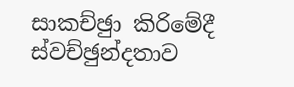සාකච්ඡුා කිරිමේදී ස්වච්ඡුන්දතාව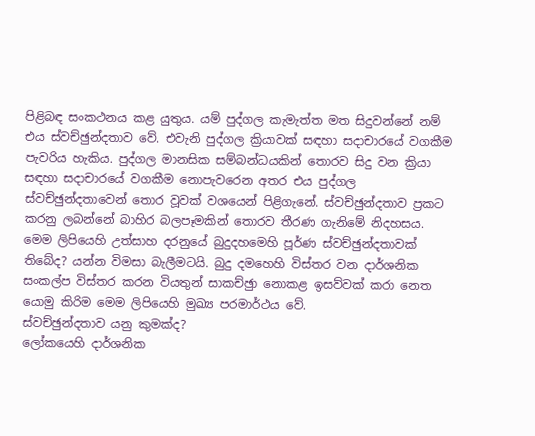පිළිබඳ සංකථනය කළ යුතුය. යම් පුද්ගල කැමැත්ත මත සිදුවන්නේ නම් එය ස්වච්ඡුන්දතාව වේ. එවැනි පුද්ගල ක්‍රියාවක් සඳහා සදාචාරයේ වගකීම පැවරිය හැකිය. පුද්ගල මානසික සම්බන්ධයකින් තොරව සිදු වන ක්‍රියා සඳහා සදාචාරයේ වගකීම නොපැවරෙන අතර එය පුද්ගල ස්වච්ඡුන්දතාවෙන් තොර වූවක් වශයෙන් පිළිගැනේ. ස්වච්ඡුන්දතාව ප්‍රකට කරනු ලබන්නේ බාහිර බලපෑමකින් තොරව තීරණ ගැනිමේ නිදහසය. මෙම ලිපියෙහි උත්සාහ දරනුයේ බුදුදහමෙහි පූර්ණ ස්වච්ඡුන්දතාවක් තිබේද? යන්න විමසා බැලීමටයි. බුදු දමහෙහි විස්තර වන දාර්ශනික සංකල්ප විස්තර කරන වියතුන් සාකච්ඡුා නොකළ ඉසව්වක් කරා නෙත යොමු කිරිම මෙම ලිපියෙහි මුඛ්‍ය පරමාර්ථය වේ.
ස්වච්ඡුන්දතාව යනු කුමක්ද?
ලෝකයෙහි දාර්ශනික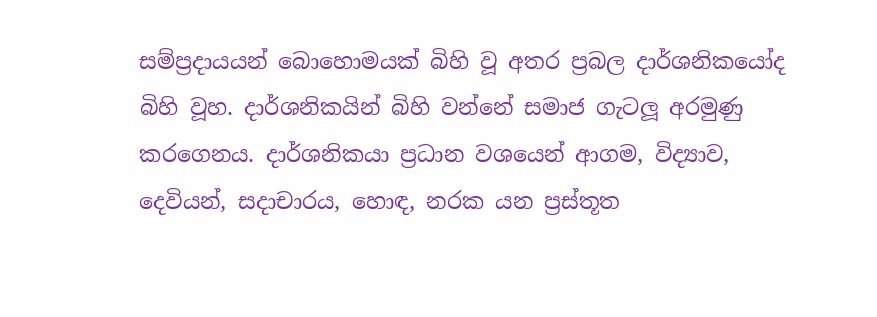සම්ප්‍රදායයන් බොහොමයක් බිහි වූ අතර ප්‍රබල දාර්ශනිකයෝද බිහි වූහ. දාර්ශනිකයින් බිහි වන්නේ සමාජ ගැටලූ අරමුණු කරගෙනය. දාර්ශනිකයා ප්‍රධාන වශයෙන් ආගම, විද්‍යාව, දෙවියන්, සදාචාරය, හොඳ, නරක යන ප්‍රස්තූත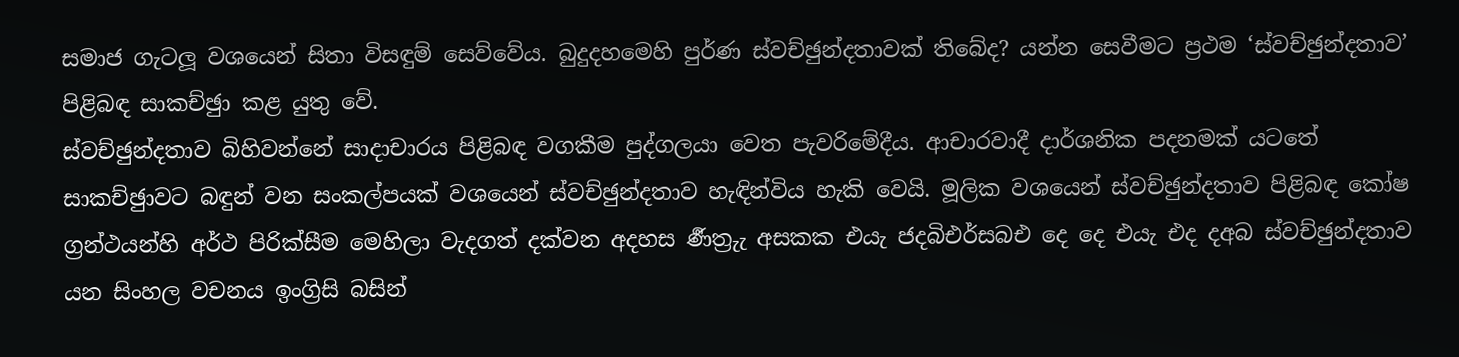සමාජ ගැටලූ වශයෙන් සිතා විසඳුම් සෙව්වේය. බුදුදහමෙහි පුර්ණ ස්වච්ඡුන්දතාවක් තිබේද? යන්න සෙවීමට ප්‍රථම ‘ස්වච්ඡුන්දතාව’ පිළිබඳ සාකච්ඡුා කළ යුතු වේ.
ස්වච්ඡුන්දතාව බිහිවන්නේ සාදාචාරය පිළිබඳ වගකීම පුද්ගලයා වෙත පැවරිමේදීය. ආචාරවාදී දාර්ශනික පදනමක් යටතේ සාකච්ඡුාවට බඳුන් වන සංකල්පයක් වශයෙන් ස්වච්ඡුන්දතාව හැඳින්විය හැකි වෙයි. මූලික වශයෙන් ස්වච්ඡුන්දතාව පිළිබඳ කෝෂ ග්‍රන්ථයන්හි අර්ථ පිරික්සීම මෙහිලා වැදගත් දක්වන අදහස ර්‍ණත්‍රුැ අසකක එයැ ජදබිඑර්සබඑ දෙ දෙ එයැ එද දඅබ ස්වච්ඡුන්දතාව යන සිංහල වචනය ඉංග්‍රිසි බසින්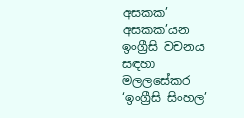අසකක’ අසකක’යන ඉංග්‍රීසි වචනය සඳහා මලලසේකර ‘ඉංග්‍රීසි සිංහල’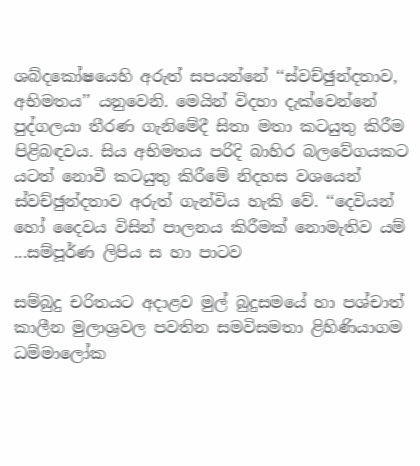ශබ්දකෝෂයෙහි අරුත් සපයන්නේ ‘‘ස්වච්ඡුන්දතාව, අභිමතය’’ යනුවෙනි. මෙයින් විදහා දැක්වෙන්නේ පුද්ගලයා තීරණ ගැනිමේදී සිතා මතා කටයුතු කිරීම පිළිබඳවය. සිය අභිමතය පරිදි බාහිර බලවේගයකට යටත් නොවී කටයුතු කිරීමේ නිදහස වශයෙන් ස්වච්ඡුන්දතාව අරුත් ගැන්විය හැකි වේ. ‘‘දෙවියන් හෝ දෛවය විසින් පාලනය කිරීමක් නොමැතිව යම් ...සම්පූර්ණ ලිපිය ස හා පාටව

සම්බුදු චරිතයට අදාළව මුල් බුදුසමයේ හා පශ්චාත් කාලීන මුලාශ්‍රවල පවතින සමවිසමතා ළිහිණියාගම ධම්මාලෝක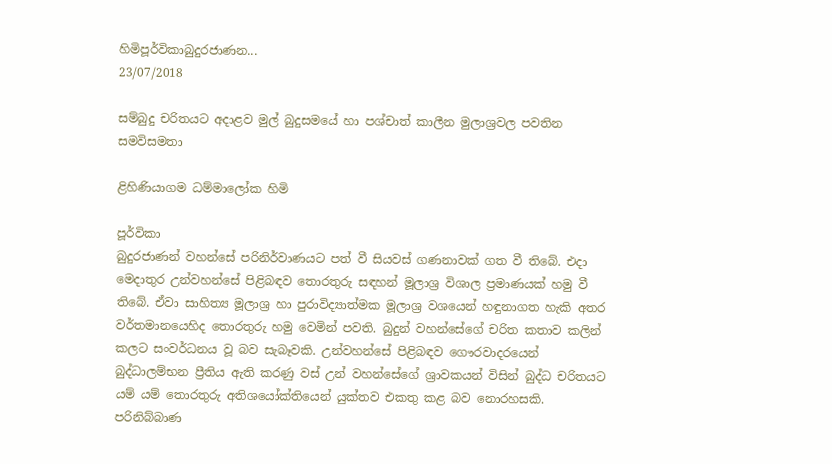හිමිපූර්විකාබුදුරජාණන...
23/07/2018

සම්බුදු චරිතයට අදාළව මුල් බුදුසමයේ හා පශ්චාත් කාලීන මුලාශ්‍රවල පවතින සමවිසමතා

ළිහිණියාගම ධම්මාලෝක හිමි

පූර්විකා
බුදුරජාණන් වහන්සේ පරිනිර්වාණයට පත් වී සියවස් ගණනාවක් ගත වී තිබේ. එදා මෙදාතුර උන්වහන්සේ පිළිබඳව තොරතුරු සඳහන් මූලාශ්‍ර විශාල ප්‍රමාණයක් හමු වී තිබේ. ඒවා සාහිත්‍ය මූලාශ්‍ර හා පුරාවිද්‍යාත්මක මූලාශ්‍ර වශයෙන් හඳුනාගත හැකි අතර වර්තමානයෙහිද තොරතුරු හමු වෙමින් පවති. බුදුන් වහන්සේගේ චරිත කතාව කලින් කලට සංවර්ධනය වූ බව සැබෑවකි. උන්වහන්සේ පිළිබඳව ගෞරවාදරයෙන් බුද්ධාලම්භන ප්‍රීතිය ඇති කරණු වස් උන් වහන්සේගේ ශ්‍රාවකයන් විසින් බුද්ධ චරිතයට යම් යම් තොරතුරු අතිශයෝක්තියෙන් යුක්තව එකතු කළ බව නොරහසකි. පරිනිබ්බාණ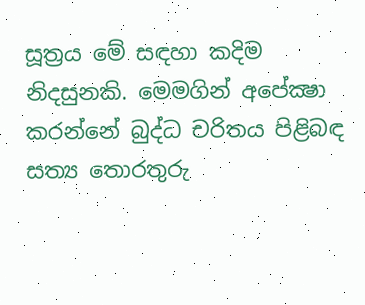සූත්‍රය මේ සඳහා කදිම නිදසුනකි. මෙමගින් අපේක්‍ෂා කරන්නේ බුද්ධ චරිතය පිළිබඳ සත්‍ය තොරතුරු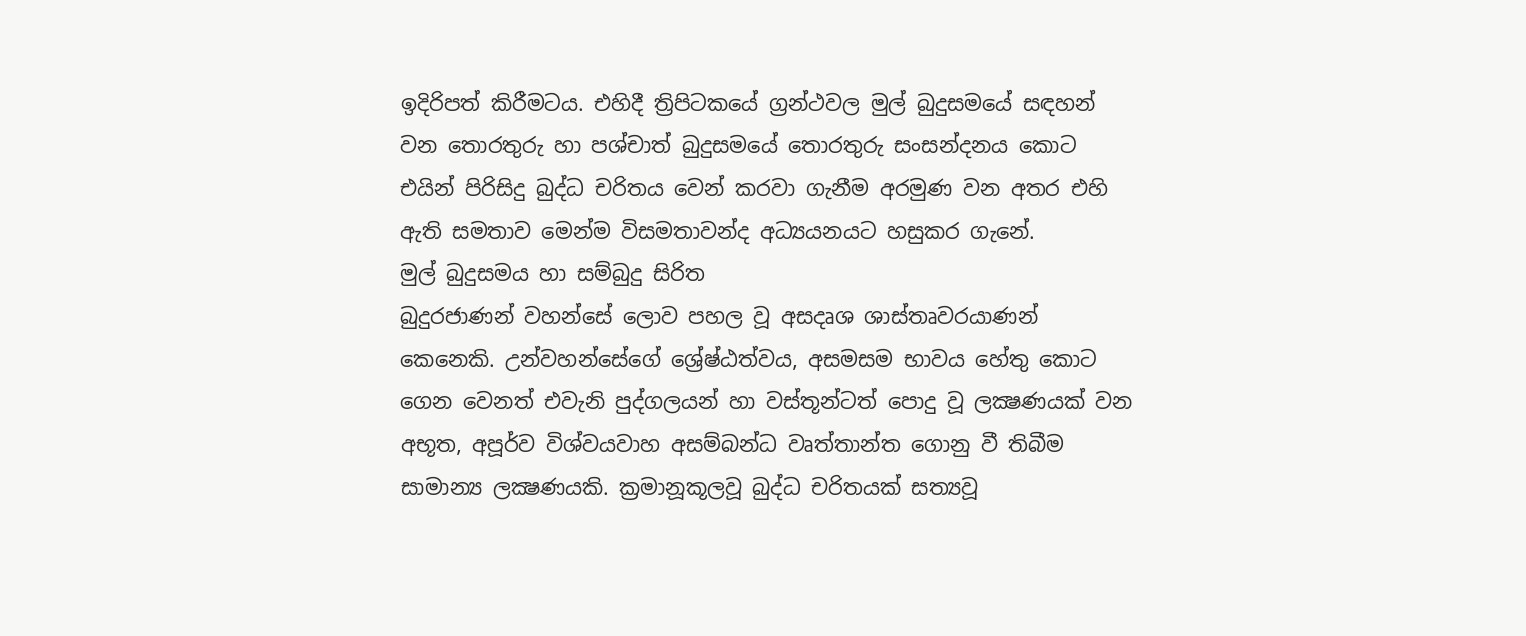ඉදිරිපත් කිරීමටය. එහිදී ත්‍රිපිටකයේ ග්‍රන්ථවල මුල් බුදුසමයේ සඳහන් වන තොරතුරු හා පශ්චාත් බුදුසමයේ තොරතුරු සංසන්දනය කොට එයින් පිරිසිදු බුද්ධ චරිතය වෙන් කරවා ගැනීම අරමුණ වන අතර එහි ඇති සමතාව මෙන්ම විසමතාවන්ද අධ්‍යයනයට හසුකර ගැනේ.
මුල් බුදුසමය හා සම්බුදු සිරිත
බුදුරජාණන් වහන්සේ ලොව පහල වූ අසදෘශ ශාස්තෘවරයාණන් කෙනෙකි. උන්වහන්සේගේ ශ්‍රේෂ්ඨත්වය, අසමසම භාවය හේතු කොට ගෙන වෙනත් එවැනි පුද්ගලයන් හා වස්තූන්ටත් පොදු වූ ලක්‍ෂණයක් වන අභූත, අපූර්ව විශ්වයවාහ අසම්බන්ධ වෘත්තාන්ත ගොනු වී තිබීම සාමාන්‍ය ලක්‍ෂණයකි. ක්‍රමානූකූලවූ බුද්ධ චරිතයක් සත්‍යවූ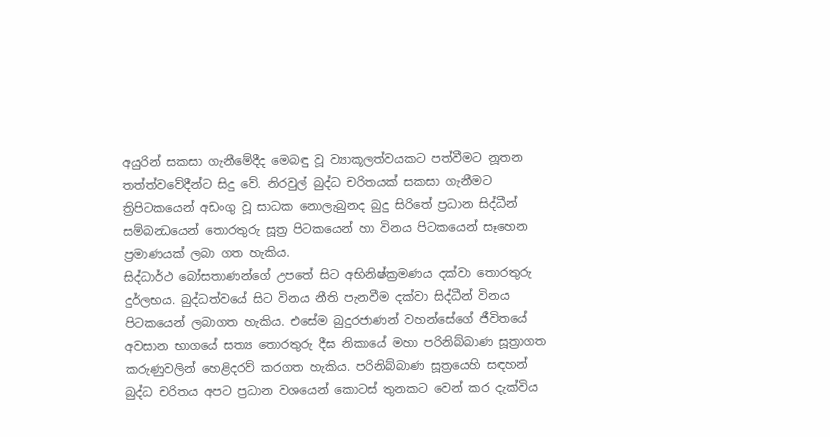අයුරින් සකසා ගැනීමේදීද මෙබඳු වූ ව්‍යාකූලත්වයකට පත්වීමට නූතන තත්ත්වවේදීන්ට සිදු වේ. නිරවුල් බුද්ධ චරිතයක් සකසා ගැනීමට ත්‍රිපිටකයෙන් අඩංගු වූ සාධක නොලැබුනද බුදු සිරිතේ ප්‍රධාන සිද්ධීන් සම්බන්‍ධයෙන් තොරතුරු සූත්‍ර පිටකයෙන් හා විනය පිටකයෙන් සෑහෙන ප්‍රමාණයක් ලබා ගත හැකිය.
සිද්ධාර්ථ බෝසතාණන්ගේ උපතේ සිට අභිනිෂ්ක්‍රමණය දක්වා තොරතුරු දුර්ලභය. බුද්ධත්වයේ සිට විනය නීති පැනවීම දක්වා සිද්ධීන් විනය පිටකයෙන් ලබාගත හැකිය. එසේම බුදුරජාණන් වහන්සේගේ ජීවිතයේ අවසාන භාගයේ සත්‍ය තොරතුරු දීඝ නිකායේ මහා පරිනිබ්බාණ සූත්‍රාගත කරුණුවලින් හෙළිදරව් කරගත හැකිය. පරිනිබ්බාණ සූත්‍රයෙහි සඳහන් බුද්ධ චරිතය අපට ප්‍රධාන වශයෙන් කොටස් තුනකට වෙන් කර දැක්විය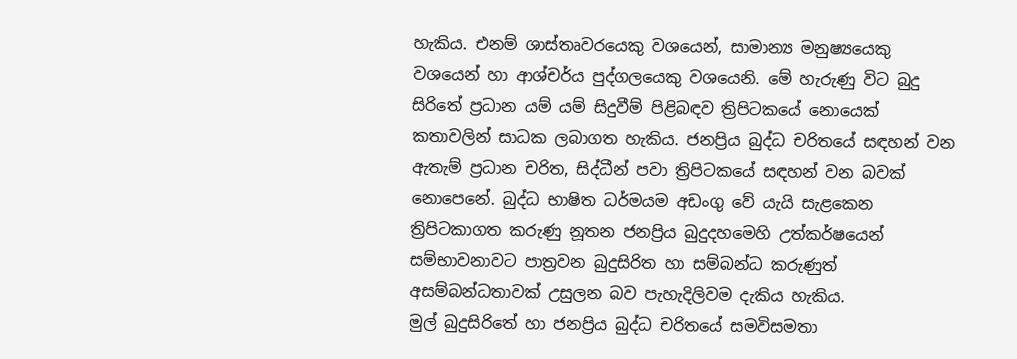හැකිය. එනම් ශාස්තෘවරයෙකු වශයෙන්, සාමාන්‍ය මනුෂ්‍යයෙකු වශයෙන් හා ආශ්චර්ය පුද්ගලයෙකු වශයෙනි. මේ හැරුණු විට බුදු සිරිතේ ප්‍රධාන යම් යම් සිදුවීම් පිළිබඳව ත්‍රිපිටකයේ නොයෙක් කතාවලින් සාධක ලබාගත හැකිය. ජනප්‍රිය බුද්ධ චරිතයේ සඳහන් වන ඇතැම් ප්‍රධාන චරිත, සිද්ධීන් පවා ත්‍රිපිටකයේ සඳහන් වන බවක් නොපෙනේ. බුද්ධ භාෂිත ධර්මයම අඩංගු වේ යැයි සැළකෙන ත්‍රිපිටකාගත කරුණු නූතන ජනප්‍රිය බුදුදහමෙහි උත්කර්ෂයෙන් සම්භාවනාවට පාත්‍රවන බුදුසිරිත හා සම්බන්ධ කරුණුත් අසම්බන්ධතාවක් උසුලන බව පැහැදිලිවම දැකිය හැකිය.
මුල් බුදුසිරිතේ හා ජනප්‍රිය බුද්ධ චරිතයේ සමවිසමතා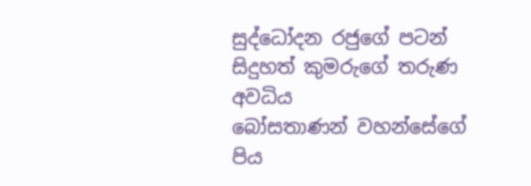සුද්ධෝදන රජුගේ පටන් සිදුහත් කුමරුගේ තරුණ අවධිය
බෝසතාණන් වහන්සේගේ පිය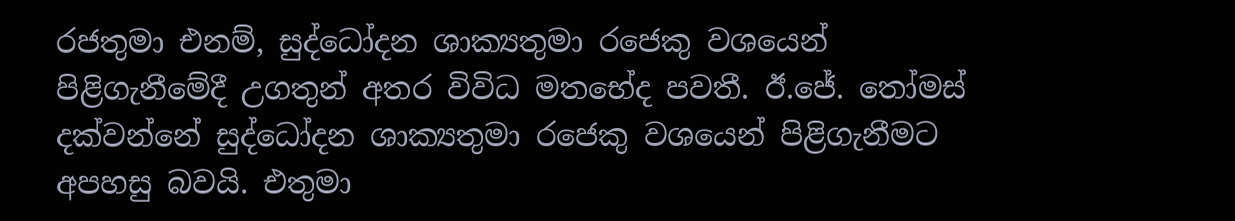රජතුමා එනම්, සුද්ධෝදන ශාක්‍යතුමා රජෙකු වශයෙන් පිළිගැනීමේදී උගතුන් අතර විවිධ මතභේද පවතී. ඊ.ජේ. තෝමස් දක්වන්නේ සුද්ධෝදන ශාක්‍යතුමා රජෙකු වශයෙන් පිළිගැනීමට අපහසු බවයි. එතුමා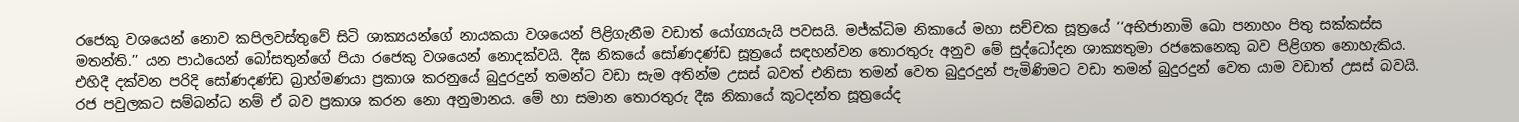රජෙකු වශයෙන් නොව කපිලවස්තුවේ සිටි ශාක්‍යයන්ගේ නායකයා වශයෙන් පිළිගැනීම වඩාත් යෝග්‍යයැයි පවසයි. මජ්ක්‍ධිම නිකායේ මහා සච්චක සූත්‍රයේ ‘‘අභිජානාමි ඛො පනාහං පිතු සක්කස්ස මතන්ති.’’ යන පාඨයෙන් බෝසතුන්ගේ පියා රජෙකු වශයෙන් නොදක්වයි. දීඝ නිකයේ සෝණදණ්ඩ සූත්‍රයේ සඳහන්වන තොරතුරු අනුව මේ සුද්ධෝදන ශාක්‍යතුමා රජකෙනෙකු බව පිළිගත නොහැකිය. එහිදී දක්වන පරිදි සෝණදණ්ඩ බ්‍රාහ්මණයා ප්‍රකාශ කරනුයේ බුදුරදුන් තමන්ට වඩා සැම අතින්ම උසස් බවත් එනිසා තමන් වෙත බුදුරදුන් පැමිණිමට වඩා තමන් බුදුරදුන් වෙත යාම වඩාත් උසස් බවයි. රජ පවුලකට සම්බන්ධ නම් ඒ බව ප්‍රකාශ කරන නො අනුමානය. මේ හා සමාන තොරතුරු දීඝ නිකායේ කූටදන්ත සූත්‍රයේද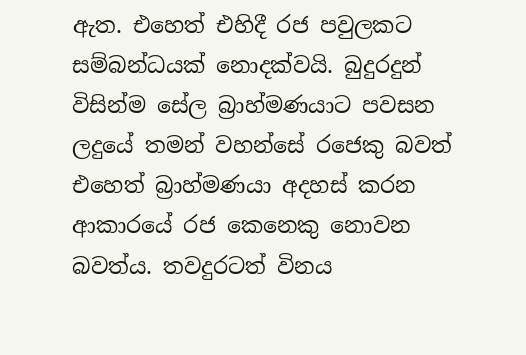ඇත. එහෙත් එහිදී රජ පවුලකට සම්බන්ධයක් නොදක්වයි. බුදුරදුන් විසින්ම සේල බ්‍රාහ්මණයාට පවසන ලදුයේ තමන් වහන්සේ රජෙකු බවත් එහෙත් බ්‍රාහ්මණයා අදහස් කරන ආකාරයේ රජ කෙනෙකු නොවන බවත්ය. තවදුරටත් විනය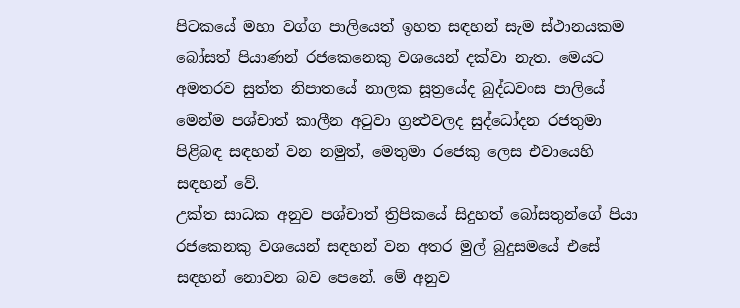පිටකයේ මහා වග්ග පාලියෙත් ඉහත සඳහන් සැම ස්ථානයකම බෝසත් පියාණන් රජකෙනෙකු වශයෙන් දක්වා නැත. මෙයට අමතරව සුත්ත නිපාතයේ නාලක සූත්‍රයේද බුද්ධවංස පාලියේ මෙන්ම පශ්චාත් කාලීන අටුවා ග්‍රන්‍ථවලද සුද්ධෝදන රජතුමා පිළිබඳ සඳහන් වන නමුත්, මෙතුමා රජෙකු ලෙස එවායෙහි සඳහන් වේ.
උක්ත සාධක අනුව පශ්චාත් ත්‍රිපිකයේ සිදුහත් බෝසතුන්ගේ පියා රජකෙනකු වශයෙන් සඳහන් වන අතර මුල් බුදුසමයේ එසේ සඳහන් නොවන බව පෙනේ. මේ අනුව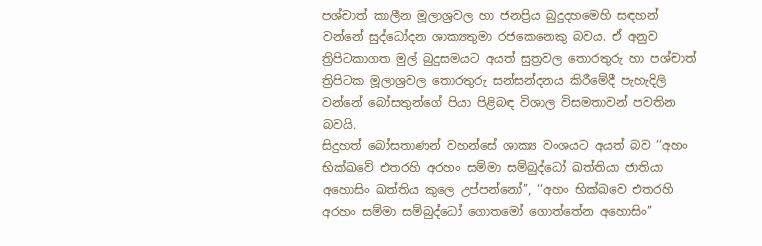පශ්චාත් කාලීන මූලාශ්‍රවල හා ජනප්‍රිය බුදුදහමෙහි සඳහන් වන්නේ සුද්ධෝදන ශාක්‍යතුමා රජකෙනෙකු බවය. ඒ අනුව ත්‍රිපිටකාගත මුල් බුදුසමයට අයත් සුත්‍රවල තොරතුරු හා පශ්චාත් ත්‍රිපිටක මූලාශ්‍රවල තොරතුරු සන්සන්දනය කිරීමේදී පැහැදිලි වන්නේ බෝසතුන්ගේ පියා පිළිබඳ විශාල විසමතාවන් පවතින බවයි.
සිදුහත් බෝසතාණන් වහන්සේ ශාක්‍ය වංශයට අයත් බව ‘‘අහං භික්‍ඛවේ එතරහි අරහං සම්මා සම්බුද්ධෝ ඛත්තියා ජාතියා අහොසිං ඛත්තිය කුලෙ උප්පන්නෝ’’, ‘‘අහං භික්‍ඛවෙ එතරහි අරහං සම්මා සම්බුද්ධෝ ගොතමෝ ගොත්තේන අහොසිං’’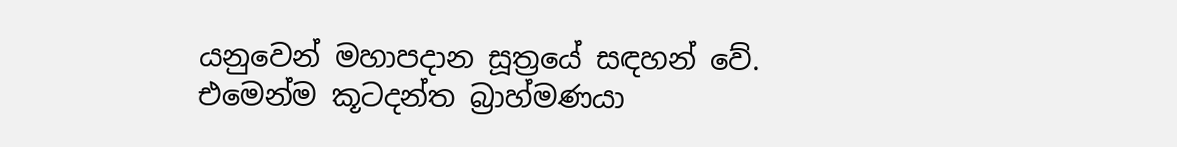යනුවෙන් මහාපදාන සූත්‍රයේ සඳහන් වේ. එමෙන්ම කූටදන්ත බ්‍රාහ්මණයා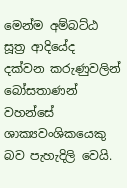මෙන්ම අම්බට්ඨ සූත්‍ර ආදියේද දක්වන කරුණුවලින් බෝසතාණන් වහන්සේ ශාක්‍යවංශිකයෙකු බව පැහැදිලි වෙයි.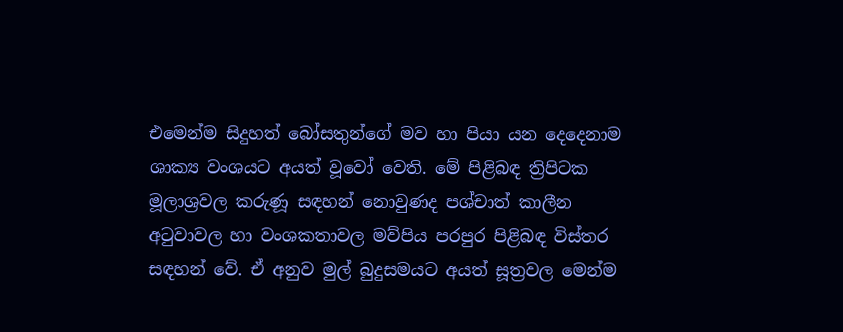එමෙන්ම සිදුහත් බෝසතුන්ගේ මව හා පියා යන දෙදෙනාම ශාක්‍ය වංශයට අයත් වූවෝ වෙති. මේ පිළිබඳ ත්‍රිපිටක මූලාශ්‍රවල කරුණූ සඳහන් නොවුණද පශ්චාත් කාලීන අටුවාවල හා වංශකතාවල මව්පිය පරපුර පිළිබඳ විස්තර සඳහන් වේ. ඒ අනුව මුල් බුදුසමයට අයත් සූත්‍රවල මෙන්ම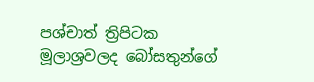පශ්චාත් ත්‍රිපිටක මූලාශ්‍රවලද බෝසතුන්ගේ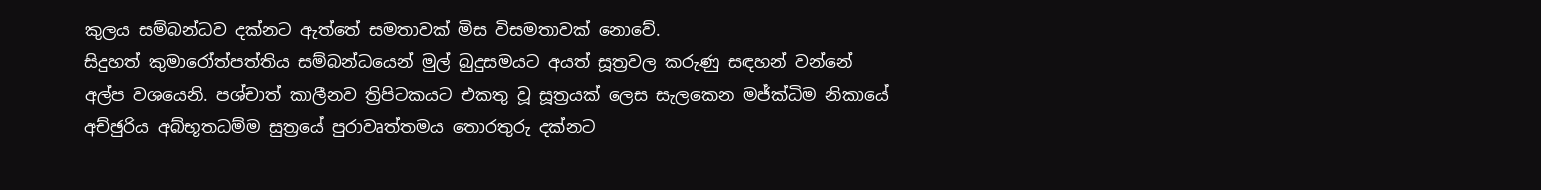කුලය සම්බන්ධව දක්නට ඇත්තේ සමතාවක් මිස විසමතාවක් නොවේ.
සිදුහත් කුමාරෝත්පත්තිය සම්බන්ධයෙන් මුල් බුදුසමයට අයත් සූත්‍රවල කරුණු සඳහන් වන්නේ අල්ප වශයෙනි. පශ්චාත් කාලීනව ත්‍රිපිටකයට එකතු වූ සූත්‍රයක් ලෙස සැලකෙන මජ්ක්‍ධිම නිකායේ අච්ඡුරිය අබ්භූතධම්ම සුත්‍රයේ පුරාවෘත්තමය තොරතුරු දක්නට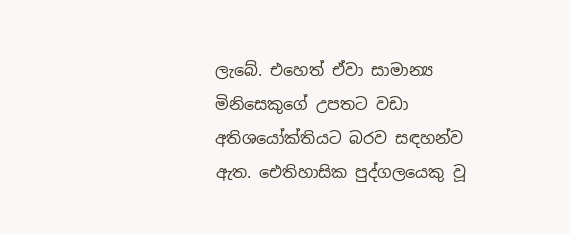ලැබේ. එහෙත් ඒවා සාමාන්‍ය මිනිසෙකුගේ උපතට වඩා අතිශයෝක්තියට බරව සඳහන්ව ඇත. ඓතිහාසික පුද්ගලයෙකු වූ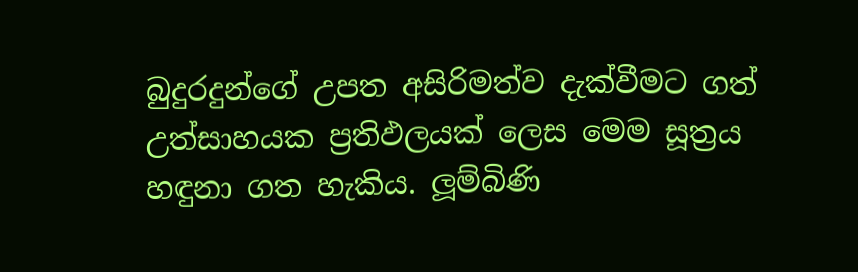බුදුරදුන්ගේ උපත අසිරිමත්ව දැක්වීමට ගත් උත්සාහයක ප්‍රතිඵලයක් ලෙස මෙම සූත්‍රය හඳුනා ගත හැකිය. ලූම්බිණි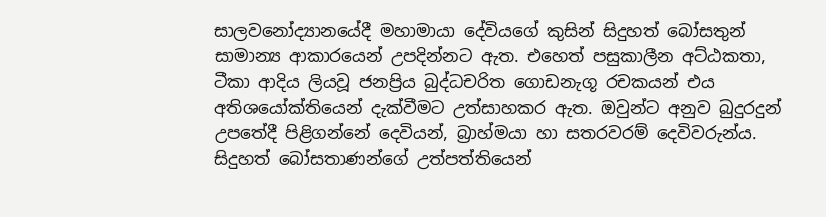සාලවනෝද්‍යානයේදී මහාමායා දේවියගේ කුසින් සිදුහත් බෝසතුන් සාමාන්‍ය ආකාරයෙන් උපදින්නට ඇත. එහෙත් පසුකාලීන අට්ඨකතා, ටීකා ආදිය ලියවූ ජනප්‍රිය බුද්ධචරිත ගොඩනැගූ රචකයන් එය අතිශයෝක්තියෙන් දැක්වීමට උත්සාහකර ඇත. ඔවුන්ට අනුව බුදුරදුන් උපතේදී පිළිගන්නේ දෙවියන්, බ්‍රාහ්මයා හා සතරවරම් දෙවිවරුන්ය.
සිදුහත් බෝසතාණන්ගේ උත්පත්තියෙන්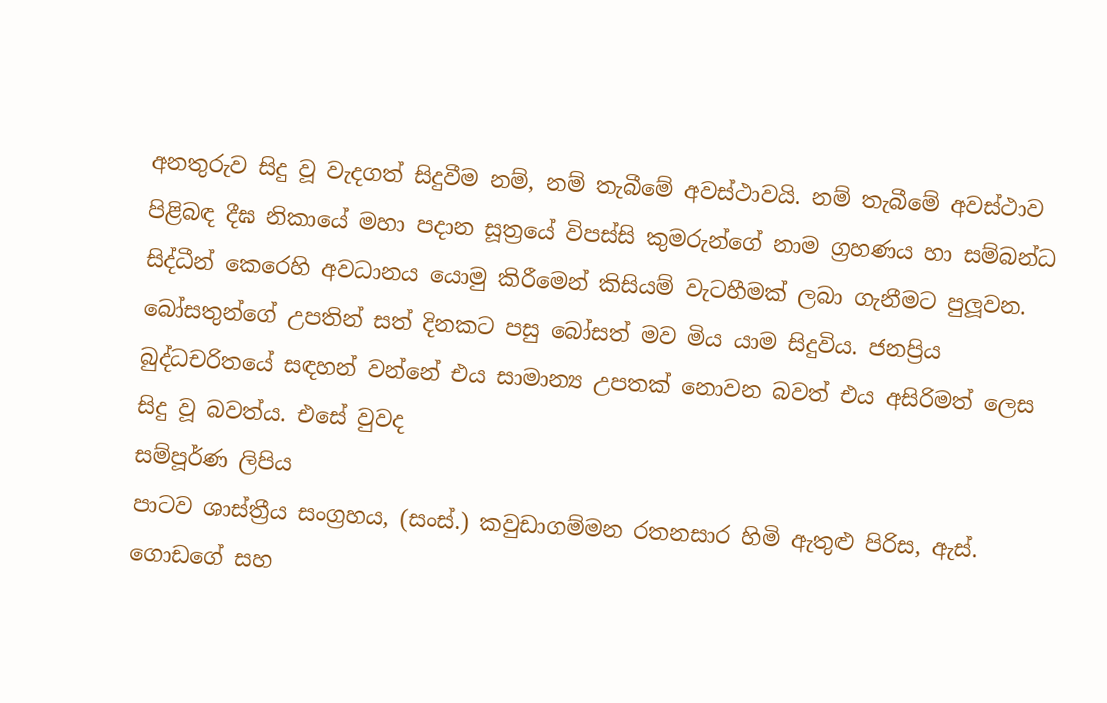අනතුරුව සිදු වූ වැදගත් සිදුවීම නම්, නම් තැබීමේ අවස්ථාවයි. නම් තැබීමේ අවස්ථාව පිළිබඳ දීඝ නිකායේ මහා පදාන සූත්‍රයේ විපස්සි කුමරුන්ගේ නාම ග්‍රහණය හා සම්බන්ධ සිද්ධීන් කෙරෙහි අවධානය යොමු කිරීමෙන් කිසියම් වැටහීමක් ලබා ගැනීමට පුලූවන. බෝසතුන්ගේ උපතින් සත් දිනකට පසු බෝසත් මව මිය යාම සිදුවිය. ජනප්‍රිය බුද්ධචරිතයේ සඳහන් වන්නේ එය සාමාන්‍ය උපතක් නොවන බවත් එය අසිරිමත් ලෙස සිදු වූ බවත්ය. එසේ වුවද
සම්පූර්ණ ලිපිය
පාටව ශාස්ත්‍රීය සංග්‍රහය, (සංස්.) කවුඩාගම්මන රතනසාර හිමි ඇතුළු පිරිස, ඇස්. ගොඩගේ සහ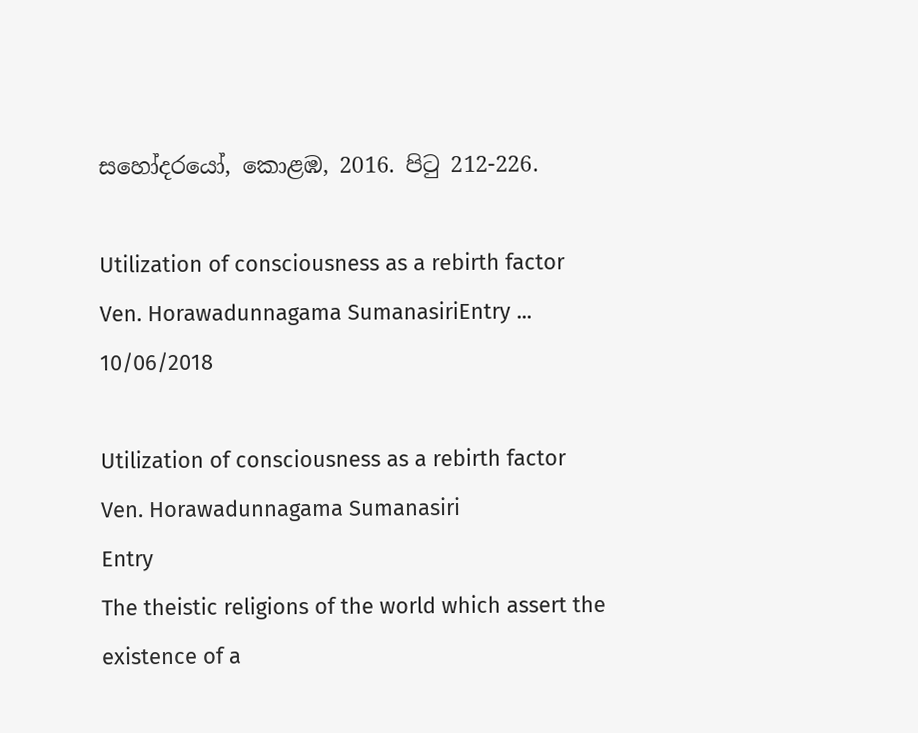සහෝදරයෝ, කොළඹ, 2016. පිටු 212-226.

Utilization of consciousness as a rebirth factor                                   Ven. Horawadunnagama SumanasiriEntry ...
10/06/2018

Utilization of consciousness as a rebirth factor
Ven. Horawadunnagama Sumanasiri
Entry
The theistic religions of the world which assert the existence of a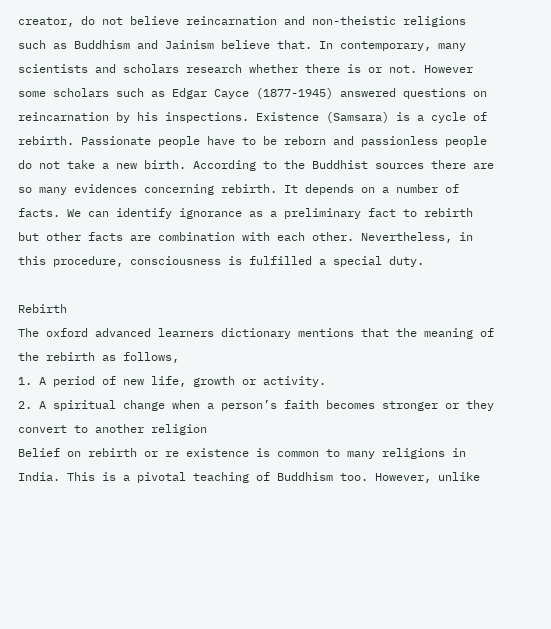creator, do not believe reincarnation and non-theistic religions such as Buddhism and Jainism believe that. In contemporary, many scientists and scholars research whether there is or not. However some scholars such as Edgar Cayce (1877-1945) answered questions on reincarnation by his inspections. Existence (Samsara) is a cycle of rebirth. Passionate people have to be reborn and passionless people do not take a new birth. According to the Buddhist sources there are so many evidences concerning rebirth. It depends on a number of facts. We can identify ignorance as a preliminary fact to rebirth but other facts are combination with each other. Nevertheless, in this procedure, consciousness is fulfilled a special duty.

Rebirth
The oxford advanced learners dictionary mentions that the meaning of the rebirth as follows,
1. A period of new life, growth or activity.
2. A spiritual change when a person’s faith becomes stronger or they convert to another religion
Belief on rebirth or re existence is common to many religions in India. This is a pivotal teaching of Buddhism too. However, unlike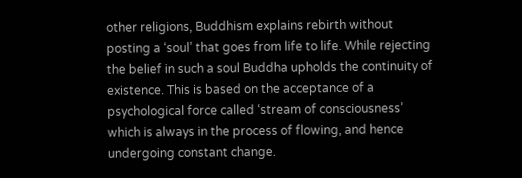other religions, Buddhism explains rebirth without posting a ‘soul’ that goes from life to life. While rejecting the belief in such a soul Buddha upholds the continuity of existence. This is based on the acceptance of a psychological force called ‘stream of consciousness’ which is always in the process of flowing, and hence undergoing constant change.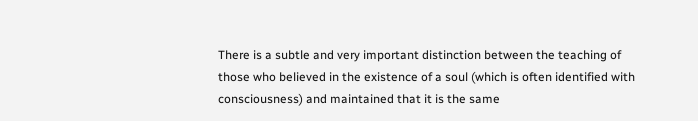There is a subtle and very important distinction between the teaching of those who believed in the existence of a soul (which is often identified with consciousness) and maintained that it is the same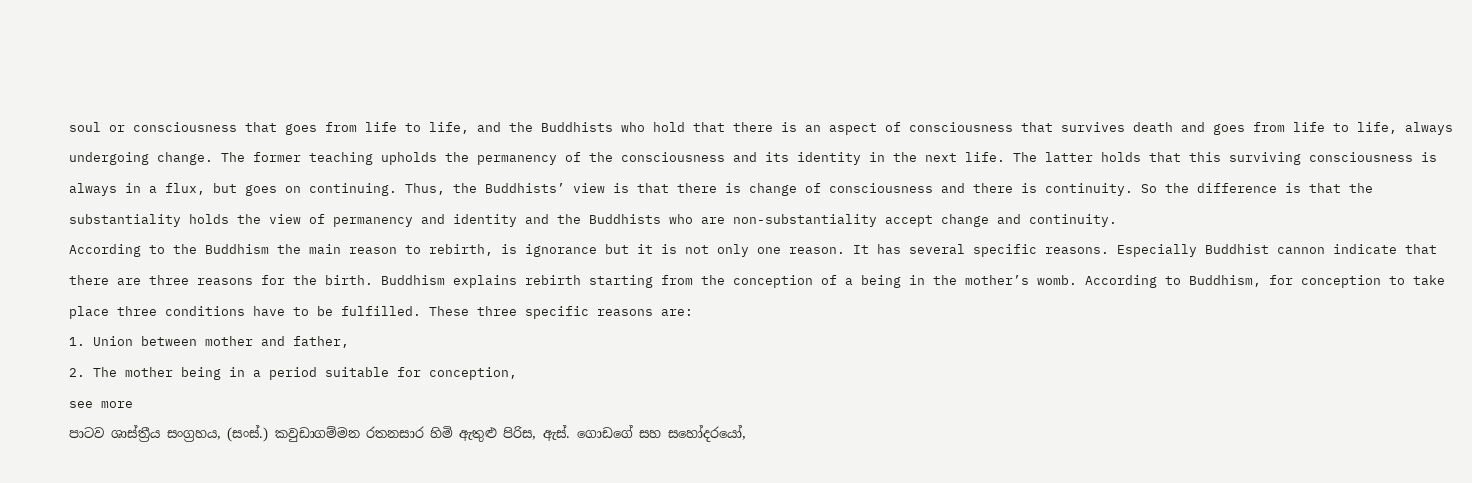soul or consciousness that goes from life to life, and the Buddhists who hold that there is an aspect of consciousness that survives death and goes from life to life, always undergoing change. The former teaching upholds the permanency of the consciousness and its identity in the next life. The latter holds that this surviving consciousness is always in a flux, but goes on continuing. Thus, the Buddhists’ view is that there is change of consciousness and there is continuity. So the difference is that the substantiality holds the view of permanency and identity and the Buddhists who are non-substantiality accept change and continuity.
According to the Buddhism the main reason to rebirth, is ignorance but it is not only one reason. It has several specific reasons. Especially Buddhist cannon indicate that there are three reasons for the birth. Buddhism explains rebirth starting from the conception of a being in the mother’s womb. According to Buddhism, for conception to take place three conditions have to be fulfilled. These three specific reasons are:
1. Union between mother and father,
2. The mother being in a period suitable for conception,
see more
පාටව ශාස්ත්‍රීය සංග්‍රහය, (සංස්.) කවුඩාගම්මන රතනසාර හිමි ඇතුළු පිරිස, ඇස්. ගොඩගේ සහ සහෝදරයෝ,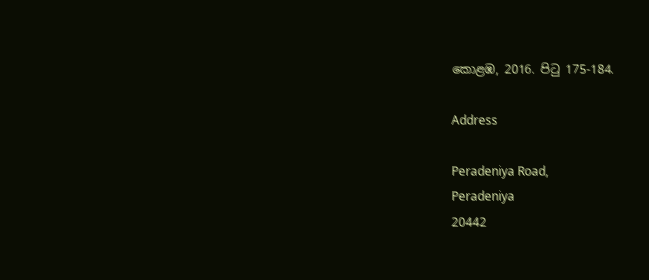කොළඹ, 2016. පිටු 175-184.

Address

Peradeniya Road,
Peradeniya
20442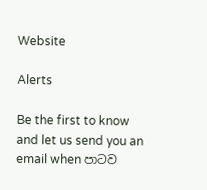Website

Alerts

Be the first to know and let us send you an email when පාටව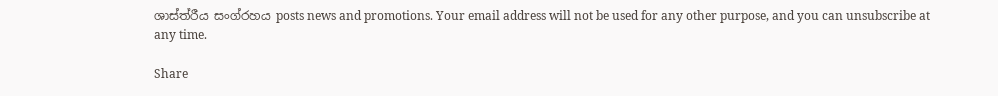ශාස්ත්රීය සංග්රහය posts news and promotions. Your email address will not be used for any other purpose, and you can unsubscribe at any time.

Share